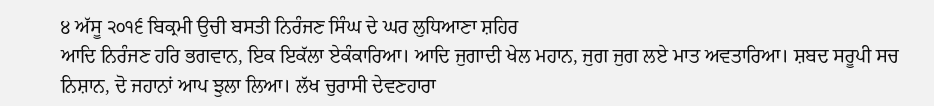੪ ਅੱਸੂ ੨੦੧੬ ਬਿਕ੍ਰਮੀ ਉਚੀ ਬਸਤੀ ਨਿਰੰਜਣ ਸਿੰਘ ਦੇ ਘਰ ਲੁਧਿਆਣਾ ਸ਼ਹਿਰ
ਆਦਿ ਨਿਰੰਜਣ ਹਰਿ ਭਗਵਾਨ, ਇਕ ਇਕੱਲਾ ਏਕੰਕਾਰਿਆ। ਆਦਿ ਜੁਗਾਦੀ ਖੇਲ ਮਹਾਨ, ਜੁਗ ਜੁਗ ਲਏ ਮਾਤ ਅਵਤਾਰਿਆ। ਸ਼ਬਦ ਸਰੂਪੀ ਸਚ ਨਿਸ਼ਾਨ, ਦੋ ਜਹਾਨਾਂ ਆਪ ਝੁਲਾ ਲਿਆ। ਲੱਖ ਚੁਰਾਸੀ ਦੇਵਣਹਾਰਾ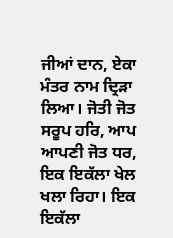ਜੀਆਂ ਦਾਨ, ਏਕਾ ਮੰਤਰ ਨਾਮ ਦ੍ਰਿੜਾ ਲਿਆ। ਜੋਤੀ ਜੋਤ ਸਰੂਪ ਹਰਿ, ਆਪ ਆਪਣੀ ਜੋਤ ਧਰ, ਇਕ ਇਕੱਲਾ ਖੇਲ ਖਲਾ ਰਿਹਾ। ਇਕ ਇਕੱਲਾ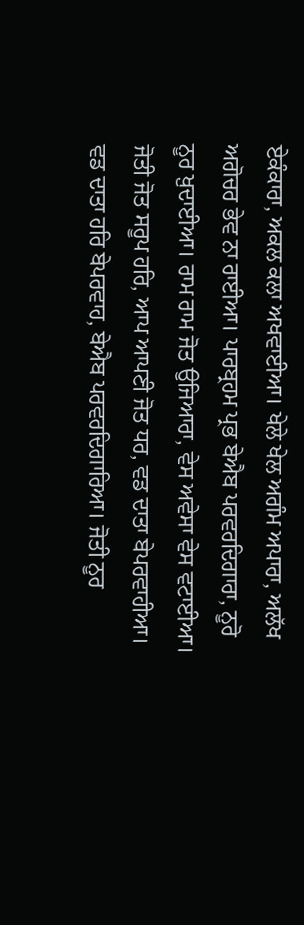ਏਕੰਕਾਰਾ, ਅਕਲ ਕਲਾ ਅਖਵਾਈਆ। ਖੇਲੇ ਖੇਲ ਅਗੰਮ ਅਪਾਰਾ, ਅਲੱਖ ਅਗੋਚਰ ਭੇਵ ਨਾ ਰਾਈਆ। ਪਾਰਬ੍ਰਹਮ ਪ੍ਰਭ ਬੇਐਬ ਪਰਵਰਦਿਗਾਰਾ, ਨੂਰੋ ਨੂਰ ਖ਼ੁਦਾਈਆ। ਰਾਮ ਰਾਮ ਜੋਤ ਉਜਿਆਰਾ, ਵੇਸ ਅਵੇਸਾ ਵੇਸ ਵਟਾਈਆ। ਜੋਤੀ ਜੋਤ ਸਰੂਪ ਹਰਿ, ਆਪ ਆਪਣੀ ਜੋਤ ਧਰ, ਵਡ ਦਾਤਾ ਬੇਪਰਵਾਹੀਆ। ਵਡ ਦਾਤਾ ਹਰਿ ਬੇਪਰਵਾਹ, ਬੇਐਬ ਪਰਵਰਦਿਗਾਰਿਆ। ਜੋਤੀ ਨੂਰ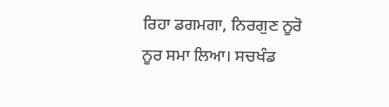ਰਿਹਾ ਡਗਮਗਾ, ਨਿਰਗੁਣ ਨੂਰੋ ਨੂਰ ਸਮਾ ਲਿਆ। ਸਚਖੰਡ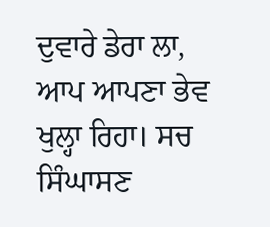ਦੁਵਾਰੇ ਡੇਰਾ ਲਾ, ਆਪ ਆਪਣਾ ਭੇਵ ਖੁਲ੍ਹਾ ਰਿਹਾ। ਸਚ ਸਿੰਘਾਸਣ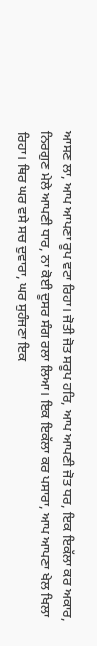ਆਸਣ ਲਾ, ਆਪ ਆਪਣਾ ਰੂਪ ਵਟਾ ਰਿਹਾ। ਜੋਤੀ ਜੋਤ ਸਰੂਪ ਹਰਿ, ਆਪ ਆਪਣੀ ਜੋਤ ਧਰ, ਇਕ ਇਕੱਲਾ ਕਰ ਅਕਾਰ, ਨਿਰਗੁਣ ਮੇਲੇ ਆਪਣੀ ਧਾਰ, ਨਾ ਕੋਈ ਦੂਸਰ ਸੰਗ ਰਲਾ ਲਿਆ। ਇਕ ਇਕੱਲਾ ਕਰ ਪਸਾਰਾ, ਆਪ ਆਪਣਾ ਖੇਲ ਖਿਲਾ ਰਿਹਾ। ਥਿਰ ਘਰ ਵਸੇ ਸਚ ਦੁਵਾਰਾ, ਘਰ ਸੁਹੰਜਣਾ ਇਕ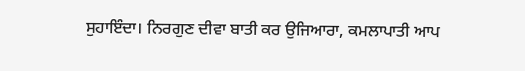ਸੁਹਾਇੰਦਾ। ਨਿਰਗੁਣ ਦੀਵਾ ਬਾਤੀ ਕਰ ਉਜਿਆਰਾ, ਕਮਲਾਪਾਤੀ ਆਪ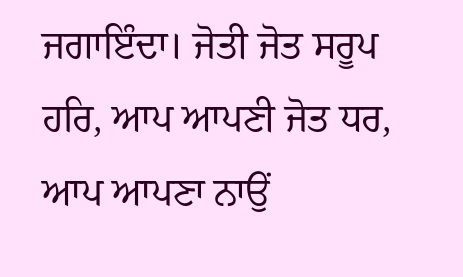ਜਗਾਇੰਦਾ। ਜੋਤੀ ਜੋਤ ਸਰੂਪ ਹਰਿ, ਆਪ ਆਪਣੀ ਜੋਤ ਧਰ, ਆਪ ਆਪਣਾ ਨਾਉਂ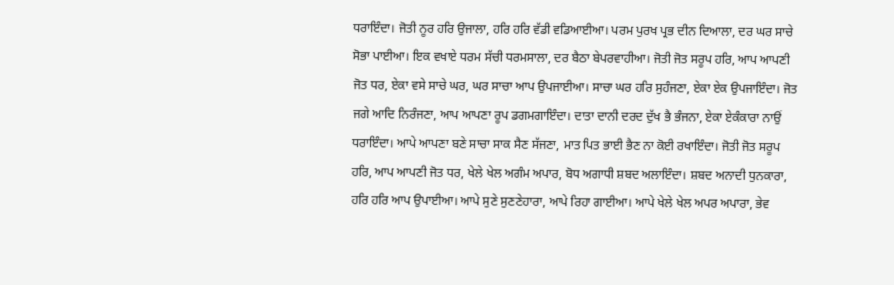ਧਰਾਇੰਦਾ। ਜੋਤੀ ਨੂਰ ਹਰਿ ਉਜਾਲਾ, ਹਰਿ ਹਰਿ ਵੱਡੀ ਵਡਿਆਈਆ। ਪਰਮ ਪੁਰਖ ਪ੍ਰਭ ਦੀਨ ਦਿਆਲਾ, ਦਰ ਘਰ ਸਾਚੇ ਸੋਭਾ ਪਾਈਆ। ਇਕ ਵਖਾਏ ਧਰਮ ਸੱਚੀ ਧਰਮਸਾਲਾ, ਦਰ ਬੈਠਾ ਬੇਪਰਵਾਹੀਆ। ਜੋਤੀ ਜੋਤ ਸਰੂਪ ਹਰਿ, ਆਪ ਆਪਣੀ ਜੋਤ ਧਰ, ਏਕਾ ਵਸੇ ਸਾਚੇ ਘਰ, ਘਰ ਸਾਚਾ ਆਪ ਉਪਜਾਈਆ। ਸਾਚਾ ਘਰ ਹਰਿ ਸੁਹੰਜਣਾ, ਏਕਾ ਏਕ ਉਪਜਾਇੰਦਾ। ਜੋਤ ਜਗੇ ਆਦਿ ਨਿਰੰਜਣਾ, ਆਪ ਆਪਣਾ ਰੂਪ ਡਗਮਗਾਇੰਦਾ। ਦਾਤਾ ਦਾਨੀ ਦਰਦ ਦੁੱਖ ਭੈ ਭੰਜਨਾ, ਏਕਾ ਏਕੰਕਾਰਾ ਨਾਉਂ ਧਰਾਇੰਦਾ। ਆਪੇ ਆਪਣਾ ਬਣੇ ਸਾਚਾ ਸਾਕ ਸੈਣ ਸੱਜਣਾ, ਮਾਤ ਪਿਤ ਭਾਈ ਭੈਣ ਨਾ ਕੋਈ ਰਖਾਇੰਦਾ। ਜੋਤੀ ਜੋਤ ਸਰੂਪ ਹਰਿ, ਆਪ ਆਪਣੀ ਜੋਤ ਧਰ, ਖੇਲੇ ਖੇਲ ਅਗੰਮ ਅਪਾਰ, ਬੋਧ ਅਗਾਧੀ ਸ਼ਬਦ ਅਲਾਇੰਦਾ। ਸ਼ਬਦ ਅਨਾਦੀ ਧੁਨਕਾਰਾ, ਹਰਿ ਹਰਿ ਆਪ ਉਪਾਈਆ। ਆਪੇ ਸੁਣੇ ਸੁਣਣੇਹਾਰਾ, ਆਪੇ ਰਿਹਾ ਗਾਈਆ। ਆਪੇ ਖੇਲੇ ਖੇਲ ਅਪਰ ਅਪਾਰਾ, ਭੇਵ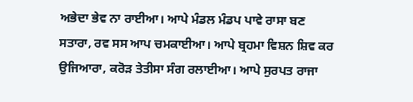ਅਭੇਦਾ ਭੇਵ ਨਾ ਰਾਈਆ। ਆਪੇ ਮੰਡਲ ਮੰਡਪ ਪਾਵੇ ਰਾਸਾ ਬਣ ਸਤਾਰਾ, ਰਵ ਸਸ ਆਪ ਚਮਕਾਈਆ। ਆਪੇ ਬ੍ਰਹਮਾ ਵਿਸ਼ਨ ਸ਼ਿਵ ਕਰ ਉਜਿਆਰਾ, ਕਰੋੜ ਤੇਤੀਸਾ ਸੰਗ ਰਲਾਈਆ। ਆਪੇ ਸੁਰਪਤ ਰਾਜਾ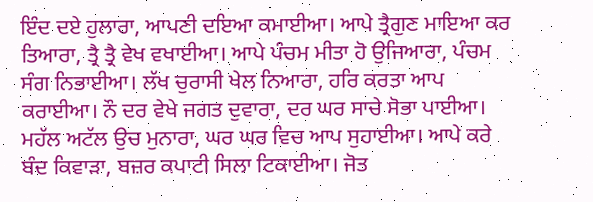ਇੰਦ ਦਏ ਹੁਲਾਰਾ, ਆਪਣੀ ਦਇਆ ਕਮਾਈਆ। ਆਪੇ ਤ੍ਰੈਗੁਣ ਮਾਇਆ ਕਰ ਤਿਆਰਾ, ਤ੍ਰੈ ਤ੍ਰੈ ਵੇਖ ਵਖਾਈਆ। ਆਪੇ ਪੰਚਮ ਮੀਤਾ ਹੋ ਉਜਿਆਰਾ, ਪੰਚਮ ਸੰਗ ਨਿਭਾਈਆ। ਲੱਖ ਚੁਰਾਸੀ ਖੇਲ ਨਿਆਰਾ, ਹਰਿ ਕਰਤਾ ਆਪ ਕਰਾਈਆ। ਨੌ ਦਰ ਵੇਖੇ ਜਗਤ ਦੁਵਾਰਾ, ਦਰ ਘਰ ਸਾਚੇ ਸੋਭਾ ਪਾਈਆ। ਮਹੱਲ ਅਟੱਲ ਉਚ ਮੁਨਾਰਾ, ਘਰ ਘਰ ਵਿਚ ਆਪ ਸੁਹਾਈਆ। ਆਪੇ ਕਰੇ ਬੰਦ ਕਿਵਾੜਾ, ਬਜ਼ਰ ਕਪਾਟੀ ਸਿਲਾ ਟਿਕਾਈਆ। ਜੋਤ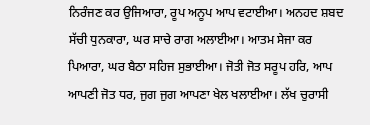ਨਿਰੰਜਣ ਕਰ ਉਜਿਆਰਾ, ਰੂਪ ਅਨੂਪ ਆਪ ਵਟਾਈਆ। ਅਨਹਦ ਸ਼ਬਦ ਸੱਚੀ ਧੁਨਕਾਰਾ, ਘਰ ਸਾਚੇ ਰਾਗ ਅਲਾਈਆ। ਆਤਮ ਸੇਜਾ ਕਰ ਪਿਆਰਾ, ਘਰ ਬੈਠਾ ਸਹਿਜ ਸੁਭਾਈਆ। ਜੋਤੀ ਜੋਤ ਸਰੂਪ ਹਰਿ, ਆਪ ਆਪਣੀ ਜੋਤ ਧਰ, ਜੁਗ ਜੁਗ ਆਪਣਾ ਖੇਲ ਖਲਾਈਆ। ਲੱਖ ਚੁਰਾਸੀ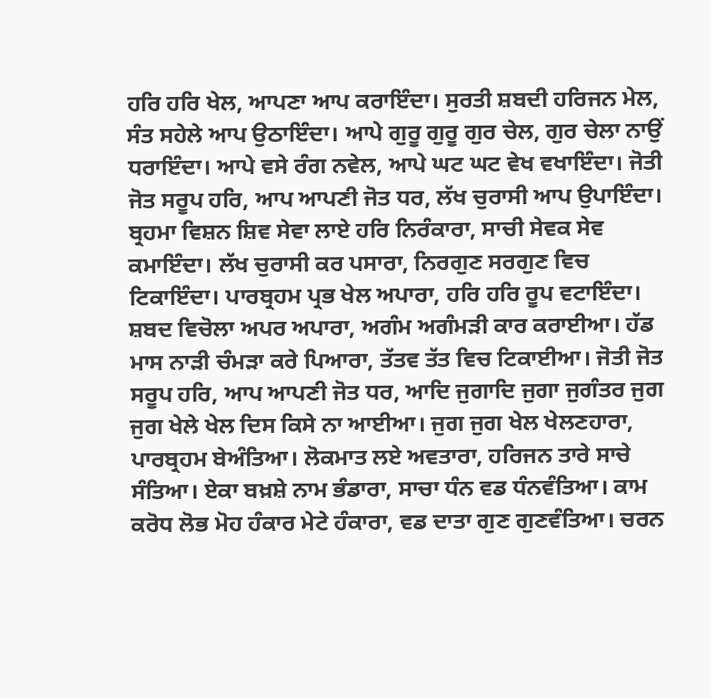ਹਰਿ ਹਰਿ ਖੇਲ, ਆਪਣਾ ਆਪ ਕਰਾਇੰਦਾ। ਸੁਰਤੀ ਸ਼ਬਦੀ ਹਰਿਜਨ ਮੇਲ, ਸੰਤ ਸਹੇਲੇ ਆਪ ਉਠਾਇੰਦਾ। ਆਪੇ ਗੁਰੂ ਗੁਰੂ ਗੁਰ ਚੇਲ, ਗੁਰ ਚੇਲਾ ਨਾਉਂ ਧਰਾਇੰਦਾ। ਆਪੇ ਵਸੇ ਰੰਗ ਨਵੇਲ, ਆਪੇ ਘਟ ਘਟ ਵੇਖ ਵਖਾਇੰਦਾ। ਜੋਤੀ ਜੋਤ ਸਰੂਪ ਹਰਿ, ਆਪ ਆਪਣੀ ਜੋਤ ਧਰ, ਲੱਖ ਚੁਰਾਸੀ ਆਪ ਉਪਾਇੰਦਾ। ਬ੍ਰਹਮਾ ਵਿਸ਼ਨ ਸ਼ਿਵ ਸੇਵਾ ਲਾਏ ਹਰਿ ਨਿਰੰਕਾਰਾ, ਸਾਚੀ ਸੇਵਕ ਸੇਵ ਕਮਾਇੰਦਾ। ਲੱਖ ਚੁਰਾਸੀ ਕਰ ਪਸਾਰਾ, ਨਿਰਗੁਣ ਸਰਗੁਣ ਵਿਚ ਟਿਕਾਇੰਦਾ। ਪਾਰਬ੍ਰਹਮ ਪ੍ਰਭ ਖੇਲ ਅਪਾਰਾ, ਹਰਿ ਹਰਿ ਰੂਪ ਵਟਾਇੰਦਾ। ਸ਼ਬਦ ਵਿਚੋਲਾ ਅਪਰ ਅਪਾਰਾ, ਅਗੰਮ ਅਗੰਮੜੀ ਕਾਰ ਕਰਾਈਆ। ਹੱਡ ਮਾਸ ਨਾੜੀ ਚੰਮੜਾ ਕਰੇ ਪਿਆਰਾ, ਤੱਤਵ ਤੱਤ ਵਿਚ ਟਿਕਾਈਆ। ਜੋਤੀ ਜੋਤ ਸਰੂਪ ਹਰਿ, ਆਪ ਆਪਣੀ ਜੋਤ ਧਰ, ਆਦਿ ਜੁਗਾਦਿ ਜੁਗਾ ਜੁਗੰਤਰ ਜੁਗ ਜੁਗ ਖੇਲੇ ਖੇਲ ਦਿਸ ਕਿਸੇ ਨਾ ਆਈਆ। ਜੁਗ ਜੁਗ ਖੇਲ ਖੇਲਣਹਾਰਾ, ਪਾਰਬ੍ਰਹਮ ਬੇਅੰਤਿਆ। ਲੋਕਮਾਤ ਲਏ ਅਵਤਾਰਾ, ਹਰਿਜਨ ਤਾਰੇ ਸਾਚੇ ਸੰਤਿਆ। ਏਕਾ ਬਖ਼ਸ਼ੇ ਨਾਮ ਭੰਡਾਰਾ, ਸਾਚਾ ਧੰਨ ਵਡ ਧੰਨਵੰਤਿਆ। ਕਾਮ ਕਰੋਧ ਲੋਭ ਮੋਹ ਹੰਕਾਰ ਮੇਟੇ ਹੰਕਾਰਾ, ਵਡ ਦਾਤਾ ਗੁਣ ਗੁਣਵੰਤਿਆ। ਚਰਨ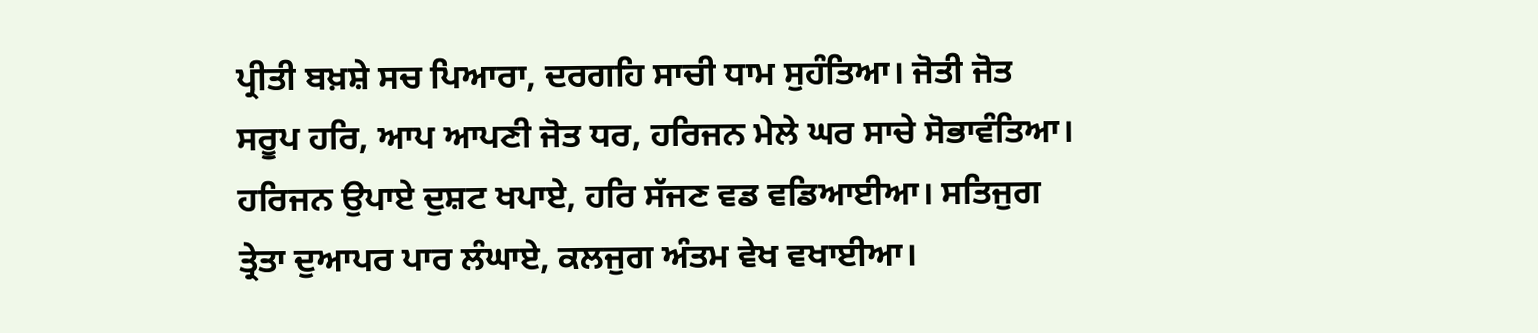ਪ੍ਰੀਤੀ ਬਖ਼ਸ਼ੇ ਸਚ ਪਿਆਰਾ, ਦਰਗਹਿ ਸਾਚੀ ਧਾਮ ਸੁਹੰਤਿਆ। ਜੋਤੀ ਜੋਤ ਸਰੂਪ ਹਰਿ, ਆਪ ਆਪਣੀ ਜੋਤ ਧਰ, ਹਰਿਜਨ ਮੇਲੇ ਘਰ ਸਾਚੇ ਸੋਭਾਵੰਤਿਆ। ਹਰਿਜਨ ਉਪਾਏ ਦੁਸ਼ਟ ਖਪਾਏ, ਹਰਿ ਸੱਜਣ ਵਡ ਵਡਿਆਈਆ। ਸਤਿਜੁਗ ਤ੍ਰੇਤਾ ਦੁਆਪਰ ਪਾਰ ਲੰਘਾਏ, ਕਲਜੁਗ ਅੰਤਮ ਵੇਖ ਵਖਾਈਆ।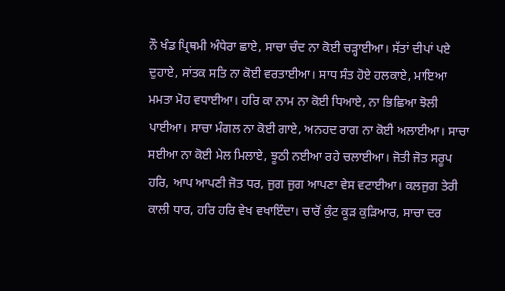ਨੌ ਖੰਡ ਪ੍ਰਿਥਮੀ ਅੰਧੇਰਾ ਛਾਏ, ਸਾਚਾ ਚੰਦ ਨਾ ਕੋਈ ਚੜ੍ਹਾਈਆ। ਸੱਤਾਂ ਦੀਪਾਂ ਪਏ ਦੁਹਾਏ, ਸਾਂਤਕ ਸਤਿ ਨਾ ਕੋਈ ਵਰਤਾਈਆ। ਸਾਧ ਸੰਤ ਹੋਏ ਹਲਕਾਏ, ਮਾਇਆ ਮਮਤਾ ਮੋਹ ਵਧਾਈਆ। ਹਰਿ ਕਾ ਨਾਮ ਨਾ ਕੋਈ ਧਿਆਏ, ਨਾ ਭਿਛਿਆ ਝੋਲੀ ਪਾਈਆ। ਸਾਚਾ ਮੰਗਲ ਨਾ ਕੋਈ ਗਾਏ, ਅਨਹਦ ਰਾਗ ਨਾ ਕੋਈ ਅਲਾਈਆ। ਸਾਚਾ ਸਈਆ ਨਾ ਕੋਈ ਮੇਲ ਮਿਲਾਏ, ਝੂਠੀ ਨਈਆ ਰਹੇ ਚਲਾਈਆ। ਜੋਤੀ ਜੋਤ ਸਰੂਪ ਹਰਿ, ਆਪ ਆਪਣੀ ਜੋਤ ਧਰ, ਜੁਗ ਜੁਗ ਆਪਣਾ ਵੇਸ ਵਟਾਈਆ। ਕਲਜੁਗ ਤੇਰੀ ਕਾਲੀ ਧਾਰ, ਹਰਿ ਹਰਿ ਵੇਖ ਵਖਾਇੰਦਾ। ਚਾਰੋਂ ਕੁੰਟ ਕੂੜ ਕੁੜਿਆਰ, ਸਾਚਾ ਦਰ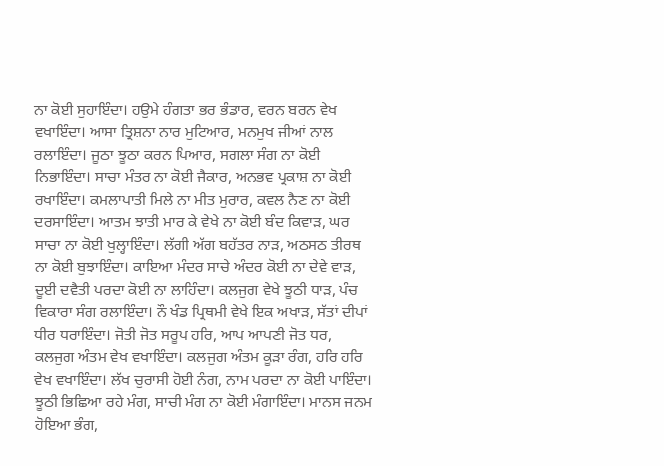ਨਾ ਕੋਈ ਸੁਹਾਇੰਦਾ। ਹਉਮੇ ਹੰਗਤਾ ਭਰ ਭੰਡਾਰ, ਵਰਨ ਬਰਨ ਵੇਖ ਵਖਾਇੰਦਾ। ਆਸਾ ਤ੍ਰਿਸ਼ਨਾ ਨਾਰ ਮੁਟਿਆਰ, ਮਨਮੁਖ ਜੀਆਂ ਨਾਲ ਰਲਾਇੰਦਾ। ਜੂਠਾ ਝੂਠਾ ਕਰਨ ਪਿਆਰ, ਸਗਲਾ ਸੰਗ ਨਾ ਕੋਈ ਨਿਭਾਇੰਦਾ। ਸਾਚਾ ਮੰਤਰ ਨਾ ਕੋਈ ਜੈਕਾਰ, ਅਨਭਵ ਪ੍ਰਕਾਸ਼ ਨਾ ਕੋਈ ਰਖਾਇੰਦਾ। ਕਮਲਾਪਾਤੀ ਮਿਲੇ ਨਾ ਮੀਤ ਮੁਰਾਰ, ਕਵਲ ਨੈਣ ਨਾ ਕੋਈ ਦਰਸਾਇੰਦਾ। ਆਤਮ ਝਾਤੀ ਮਾਰ ਕੇ ਵੇਖੇ ਨਾ ਕੋਈ ਬੰਦ ਕਿਵਾੜ, ਘਰ ਸਾਚਾ ਨਾ ਕੋਈ ਖੁਲ੍ਹਾਇੰਦਾ। ਲੱਗੀ ਅੱਗ ਬਹੱਤਰ ਨਾੜ, ਅਠਸਠ ਤੀਰਥ ਨਾ ਕੋਈ ਬੁਝਾਇੰਦਾ। ਕਾਇਆ ਮੰਦਰ ਸਾਚੇ ਅੰਦਰ ਕੋਈ ਨਾ ਦੇਵੇ ਵਾੜ, ਦੂਈ ਦਵੈਤੀ ਪਰਦਾ ਕੋਈ ਨਾ ਲਾਹਿੰਦਾ। ਕਲਜੁਗ ਵੇਖੇ ਝੂਠੀ ਧਾੜ, ਪੰਚ ਵਿਕਾਰਾ ਸੰਗ ਰਲਾਇੰਦਾ। ਨੌ ਖੰਡ ਪ੍ਰਿਥਮੀ ਵੇਖੇ ਇਕ ਅਖਾੜ, ਸੱਤਾਂ ਦੀਪਾਂ ਧੀਰ ਧਰਾਇੰਦਾ। ਜੋਤੀ ਜੋਤ ਸਰੂਪ ਹਰਿ, ਆਪ ਆਪਣੀ ਜੋਤ ਧਰ, ਕਲਜੁਗ ਅੰਤਮ ਵੇਖ ਵਖਾਇੰਦਾ। ਕਲਜੁਗ ਅੰਤਮ ਕੂੜਾ ਰੰਗ, ਹਰਿ ਹਰਿ ਵੇਖ ਵਖਾਇੰਦਾ। ਲੱਖ ਚੁਰਾਸੀ ਹੋਈ ਨੰਗ, ਨਾਮ ਪਰਦਾ ਨਾ ਕੋਈ ਪਾਇੰਦਾ। ਝੂਠੀ ਭਿਛਿਆ ਰਹੇ ਮੰਗ, ਸਾਚੀ ਮੰਗ ਨਾ ਕੋਈ ਮੰਗਾਇੰਦਾ। ਮਾਨਸ ਜਨਮ ਹੋਇਆ ਭੰਗ,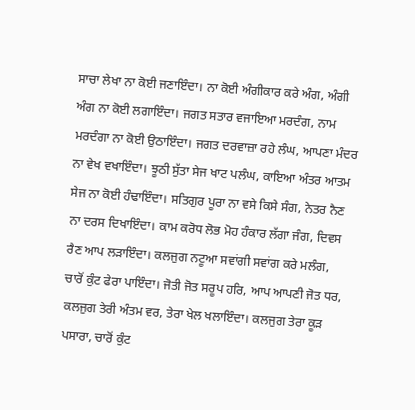ਸਾਚਾ ਲੇਖਾ ਨਾ ਕੋਈ ਜਣਾਇੰਦਾ। ਨਾ ਕੋਈ ਅੰਗੀਕਾਰ ਕਰੇ ਅੰਗ, ਅੰਗੀ ਅੰਗ ਨਾ ਕੋਈ ਲਗਾਇੰਦਾ। ਜਗਤ ਸਤਾਰ ਵਜਾਇਆ ਮਰਦੰਗ, ਨਾਮ ਮਰਦੰਗਾ ਨਾ ਕੋਈ ਉਠਾਇੰਦਾ। ਜਗਤ ਦਰਵਾਜ਼ਾ ਰਹੇ ਲੰਘ, ਆਪਣਾ ਮੰਦਰ ਨਾ ਵੇਖ ਵਖਾਇੰਦਾ। ਝੂਠੀ ਸੁੱਤਾ ਸੇਜ ਖਾਟ ਪਲੰਘ, ਕਾਇਆ ਅੰਤਰ ਆਤਮ ਸੇਜ ਨਾ ਕੋਈ ਹੰਢਾਇੰਦਾ। ਸਤਿਗੁਰ ਪੂਰਾ ਨਾ ਵਸੇ ਕਿਸੇ ਸੰਗ, ਨੇਤਰ ਨੈਣ ਨਾ ਦਰਸ ਦਿਖਾਇੰਦਾ। ਕਾਮ ਕਰੋਧ ਲੋਭ ਮੋਹ ਹੰਕਾਰ ਲੱਗਾ ਜੰਗ, ਦਿਵਸ ਰੈਣ ਆਪ ਲੜਾਇੰਦਾ। ਕਲਜੁਗ ਨਟੂਆ ਸਵਾਂਗੀ ਸਵਾਂਗ ਕਰੇ ਮਲੰਗ, ਚਾਰੋਂ ਕੁੰਟ ਫੇਰਾ ਪਾਇੰਦਾ। ਜੋਤੀ ਜੋਤ ਸਰੂਪ ਹਰਿ, ਆਪ ਆਪਣੀ ਜੋਤ ਧਰ, ਕਲਜੁਗ ਤੇਰੀ ਅੰਤਮ ਵਰ, ਤੇਰਾ ਖੇਲ ਖਲਾਇੰਦਾ। ਕਲਜੁਗ ਤੇਰਾ ਕੂੜ ਪਸਾਰਾ, ਚਾਰੋਂ ਕੁੰਟ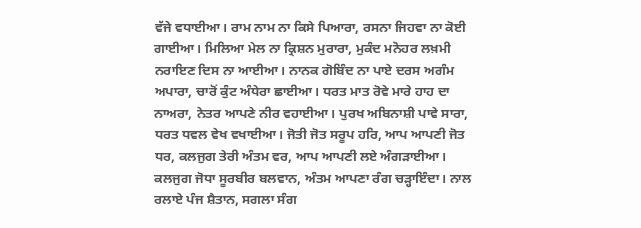ਵੱਜੇ ਵਧਾਈਆ। ਰਾਮ ਨਾਮ ਨਾ ਕਿਸੇ ਪਿਆਰਾ, ਰਸਨਾ ਜਿਹਵਾ ਨਾ ਕੋਈ ਗਾਈਆ। ਮਿਲਿਆ ਮੇਲ ਨਾ ਕ੍ਰਿਸ਼ਨ ਮੁਰਾਰਾ, ਮੁਕੰਦ ਮਨੋਹਰ ਲਖ਼ਮੀ ਨਰਾਇਣ ਦਿਸ ਨਾ ਆਈਆ। ਨਾਨਕ ਗੋਬਿੰਦ ਨਾ ਪਾਏ ਦਰਸ ਅਗੰਮ ਅਪਾਰਾ, ਚਾਰੋਂ ਕੁੰਟ ਅੰਧੇਰਾ ਛਾਈਆ। ਧਰਤ ਮਾਤ ਰੋਵੇ ਮਾਰੇ ਹਾਹ ਦਾ ਨਾਅਰਾ, ਨੇਤਰ ਆਪਣੇ ਨੀਰ ਵਹਾਈਆ। ਪੁਰਖ ਅਬਿਨਾਸ਼ੀ ਪਾਵੇ ਸਾਰਾ, ਧਰਤ ਧਵਲ ਵੇਖ ਵਖਾਈਆ। ਜੋਤੀ ਜੋਤ ਸਰੂਪ ਹਰਿ, ਆਪ ਆਪਣੀ ਜੋਤ ਧਰ, ਕਲਜੁਗ ਤੇਰੀ ਅੰਤਮ ਵਰ, ਆਪ ਆਪਣੀ ਲਏ ਅੰਗੜਾਈਆ। ਕਲਜੁਗ ਜੋਧਾ ਸੂਰਬੀਰ ਬਲਵਾਨ, ਅੰਤਮ ਆਪਣਾ ਰੰਗ ਚੜ੍ਹਾਇੰਦਾ। ਨਾਲ ਰਲਾਏ ਪੰਜ ਸ਼ੈਤਾਨ, ਸਗਲਾ ਸੰਗ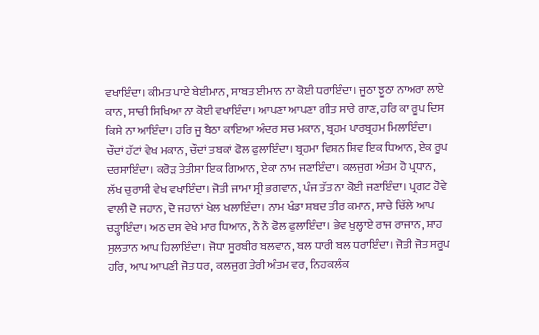ਵਖਾਇੰਦਾ। ਕੀਮਤ ਪਾਏ ਬੇਈਮਾਨ, ਸਾਬਤ ਈਮਾਨ ਨਾ ਕੋਈ ਧਰਾਇੰਦਾ। ਜੂਠਾ ਝੂਠਾ ਨਾਅਰਾ ਲਾਏ ਕਾਨ, ਸਾਚੀ ਸਿਖਿਆ ਨਾ ਕੋਈ ਵਖਾਇੰਦਾ। ਆਪਣਾ ਆਪਣਾ ਗੀਤ ਸਾਰੇ ਗਾਣ, ਹਰਿ ਕਾ ਰੂਪ ਦਿਸ ਕਿਸੇ ਨਾ ਆਇੰਦਾ। ਹਰਿ ਜੂ ਬੈਠਾ ਕਾਇਆ ਅੰਦਰ ਸਚ ਮਕਾਨ, ਬ੍ਰਹਮ ਪਾਰਬ੍ਰਹਮ ਮਿਲਾਇੰਦਾ। ਚੌਦਾਂ ਹੱਟਾਂ ਵੇਖ ਮਕਾਨ, ਚੌਦਾਂ ਤਬਕਾਂ ਫੋਲ ਫੁਲਾਇੰਦਾ। ਬ੍ਰਹਮਾ ਵਿਸ਼ਨ ਸ਼ਿਵ ਇਕ ਧਿਆਨ, ਏਕ ਰੂਪ ਦਰਸਾਇੰਦਾ। ਕਰੋੜ ਤੇਤੀਸਾ ਇਕ ਗਿਆਨ, ਏਕਾ ਨਾਮ ਜਣਾਇੰਦਾ। ਕਲਜੁਗ ਅੰਤਮ ਹੋ ਪ੍ਰਧਾਨ, ਲੱਖ ਚੁਰਾਸੀ ਵੇਖ ਵਖਾਇੰਦਾ। ਜੋਤੀ ਜਾਮਾ ਸ੍ਰੀ ਭਗਵਾਨ, ਪੰਜ ਤੱਤ ਨਾ ਕੋਈ ਜਣਾਇੰਦਾ। ਪ੍ਰਗਟ ਹੋਵੇ ਵਾਲੀ ਦੋ ਜਹਾਨ, ਦੋ ਜਹਾਨਾਂ ਖੇਲ ਖਲਾਇੰਦਾ। ਨਾਮ ਖੰਡਾ ਸ਼ਬਦ ਤੀਰ ਕਮਾਨ, ਸਾਚੇ ਚਿੱਲੇ ਆਪ ਚੜ੍ਹਾਇੰਦਾ। ਅਠ ਦਸ ਵੇਖੇ ਮਾਰ ਧਿਆਨ, ਨੌ ਨੌ ਫੋਲ ਫੁਲਾਇੰਦਾ। ਭੇਵ ਖੁਲ੍ਹਾਏ ਰਾਜ ਰਾਜਾਨ, ਸ਼ਾਹ ਸੁਲਤਾਨ ਆਪ ਹਿਲਾਇੰਦਾ। ਜੋਧਾ ਸੂਰਬੀਰ ਬਲਵਾਨ, ਬਲ ਧਾਰੀ ਬਲ ਧਰਾਇੰਦਾ। ਜੋਤੀ ਜੋਤ ਸਰੂਪ ਹਰਿ, ਆਪ ਆਪਣੀ ਜੋਤ ਧਰ, ਕਲਜੁਗ ਤੇਰੀ ਅੰਤਮ ਵਰ, ਨਿਹਕਲੰਕ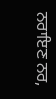ਨਰਾਇਣ ਨਰ,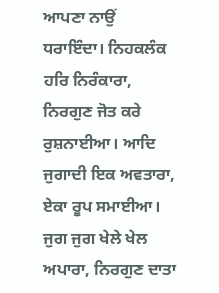ਆਪਣਾ ਨਾਉਂ ਧਰਾਇੰਦਾ। ਨਿਹਕਲੰਕ ਹਰਿ ਨਿਰੰਕਾਰਾ, ਨਿਰਗੁਣ ਜੋਤ ਕਰੇ ਰੁਸ਼ਨਾਈਆ। ਆਦਿ ਜੁਗਾਦੀ ਇਕ ਅਵਤਾਰਾ, ਏਕਾ ਰੂਪ ਸਮਾਈਆ। ਜੁਗ ਜੁਗ ਖੇਲੇ ਖੇਲ ਅਪਾਰਾ, ਨਿਰਗੁਣ ਦਾਤਾ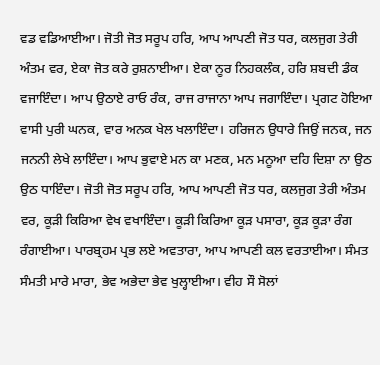ਵਡ ਵਡਿਆਈਆ। ਜੋਤੀ ਜੋਤ ਸਰੂਪ ਹਰਿ, ਆਪ ਆਪਣੀ ਜੋਤ ਧਰ, ਕਲਜੁਗ ਤੇਰੀ ਅੰਤਮ ਵਰ, ਏਕਾ ਜੋਤ ਕਰੇ ਰੁਸ਼ਨਾਈਆ। ਏਕਾ ਨੂਰ ਨਿਹਕਲੰਕ, ਹਰਿ ਸ਼ਬਦੀ ਡੰਕ ਵਜਾਇੰਦਾ। ਆਪ ਉਠਾਏ ਰਾਓ ਰੰਕ, ਰਾਜ ਰਾਜਾਨਾ ਆਪ ਜਗਾਇੰਦਾ। ਪ੍ਰਗਟ ਹੋਇਆ ਵਾਸੀ ਪੁਰੀ ਘਨਕ, ਵਾਰ ਅਨਕ ਖੇਲ ਖਲਾਇੰਦਾ। ਹਰਿਜਨ ਉਧਾਰੇ ਜਿਉਂ ਜਨਕ, ਜਨ ਜਨਨੀ ਲੇਖੇ ਲਾਇੰਦਾ। ਆਪ ਭੁਵਾਏ ਮਨ ਕਾ ਮਣਕ, ਮਨ ਮਨੂਆ ਦਹਿ ਦਿਸ਼ਾ ਨਾ ਉਠ ਉਠ ਧਾਇੰਦਾ। ਜੋਤੀ ਜੋਤ ਸਰੂਪ ਹਰਿ, ਆਪ ਆਪਣੀ ਜੋਤ ਧਰ, ਕਲਜੁਗ ਤੇਰੀ ਅੰਤਮ ਵਰ, ਕੂੜੀ ਕਿਰਿਆ ਵੇਖ ਵਖਾਇੰਦਾ। ਕੂੜੀ ਕਿਰਿਆ ਕੂੜ ਪਸਾਰਾ, ਕੂੜ ਕੂੜਾ ਰੰਗ ਰੰਗਾਈਆ। ਪਾਰਬ੍ਰਹਮ ਪ੍ਰਭ ਲਏ ਅਵਤਾਰਾ, ਆਪ ਆਪਣੀ ਕਲ ਵਰਤਾਈਆ। ਸੰਮਤ ਸੰਮਤੀ ਮਾਰੇ ਮਾਰਾ, ਭੇਵ ਅਭੇਦਾ ਭੇਵ ਖੁਲ੍ਹਾਈਆ। ਵੀਹ ਸੌ ਸੋਲਾਂ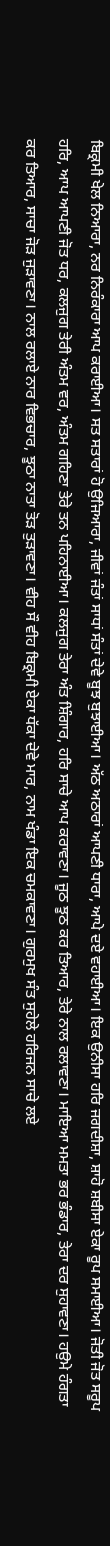ਬਿਕ੍ਰਮੀ ਖੇਲ ਨਿਆਰਾ, ਨਰ ਨਿਰੰਕਾਰਾ ਆਪ ਕਰਾਈਆ। ਸਤ ਸਤਾਰਾਂ ਹੋ ਉਜਿਆਰਾ, ਜੀਵਾਂ ਜੰਤਾਂ ਸਾਧਾਂ ਸੰਤਾਂ ਦੇਵੇ ਬੂਝ ਬੁਝਾਈਆ। ਅੱਠ ਅਠਾਰਾਂ ਆਪਣੀ ਧਾਰਾ, ਆਪੇ ਦਏ ਵਹਾਈਆ। ਇਕ ਉਨੀਸਾ ਹਰਿ ਜਗਦੀਸ਼ਾ, ਸ਼ਾਹੋ ਸ਼ਬੀਸਾ ਏਕਾ ਰੂਪ ਸਮਾਈਆ। ਜੋਤੀ ਜੋਤ ਸਰੂਪ ਹਰਿ, ਆਪ ਆਪਣੀ ਜੋਤ ਧਰ, ਕਲਜੁਗ ਤੇਰੀ ਅੰਤਮ ਵਰ, ਅੰਤਮ ਗਹਿਣਾ ਤੇਰੇ ਤਨ ਪਹਿਨਾਈਆ। ਕਲਜੁਗ ਤੇਰਾ ਅੰਤ ਸ਼ਿੰਗਾਰ, ਹਰਿ ਸਾਚੇ ਆਪ ਕਰਾਵਣਾ। ਜੂਠ ਝੂਠ ਕਰ ਤਿਆਰ, ਤੇਰੇ ਨਾਲ ਰਲਾਵਣਾ। ਮਾਇਆ ਮਮਤਾ ਭਰ ਭੰਡਾਰ, ਤੇਰਾ ਦਰ ਸੁਹਾਵਣਾ। ਹਉਮੇ ਹੰਗਤਾ ਕਰ ਤਿਆਰ, ਸਾਚਾ ਜੋੜ ਜੁੜਾਵਣਾ। ਨਾਲ ਰਲਾਏ ਨਾਰ ਵਿਭਚਾਰ, ਝੂਠਾ ਨਾਤਾ ਤੋੜ ਤੁੜਾਵਣਾ। ਵੀਹ ਸੌ ਵੀਹ ਬਿਕ੍ਰਮੀ ਏਕਾ ਧੱਕਾ ਦੇਵੇ ਮਾਰ, ਨਾਮ ਖੰਡਾ ਇਕ ਚਮਕਾਵਣਾ। ਗੁਰਮੁਖ ਸੰਤ ਸੁਹੇਲੇ ਹਰਿਜਨ ਸਾਚੇ ਲਏ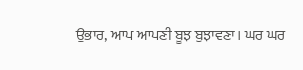ਉਭਾਰ, ਆਪ ਆਪਣੀ ਬੂਝ ਬੁਝਾਵਣਾ। ਘਰ ਘਰ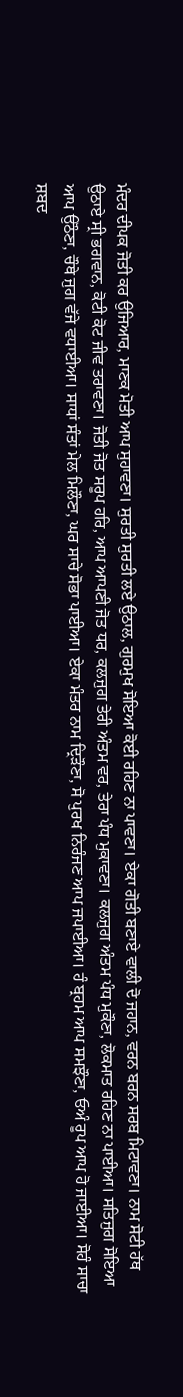ਮੰਦਰ ਦੀਪਕ ਜੋਤੀ ਕਰ ਉਜਿਆਰ, ਮਾਣਕ ਮੋਤੀ ਆਪ ਸੁਹਾਵਣਾ। ਸੁਰਤੀ ਸੁਰਤੀ ਲਏ ਉਠਾਲ, ਗੁਰਮੁਖ ਸੋਇਆ ਕੋਈ ਰਹਿਣ ਨਾ ਪਾਵਣਾ। ਏਕਾ ਗੋਤੀ ਬਣਾਏ ਵਾਲੀ ਦੋ ਜਹਾਨ, ਵਰਨ ਬਰਨ ਸਰਬ ਮਿਟਾਵਣਾ। ਨਾਮ ਸੋਟੀ ਹੱਥ ਉਠਾਏ ਸ੍ਰੀ ਭਗਵਾਨ, ਕੋਟੀ ਕੋਟ ਜੀਵ ਤਰਾਵਣਾ। ਜੋਤੀ ਜੋਤ ਸਰੂਪ ਹਰਿ, ਆਪ ਆਪਣੀ ਜੋਤ ਧਰ, ਕਲਜੁਗ ਤੇਰੀ ਅੰਤਮ ਵਰ, ਤੇਰਾ ਪੰਧ ਮੁਕਾਵਣਾ। ਕਲਜੁਗ ਅੰਤਮ ਪੰਧ ਮੁਕੌਣਾ, ਲੋਕਮਾਤ ਰਹਿਣ ਨਾ ਪਾਈਆ। ਸਤਿਜੁਗ ਸੋਇਆ ਆਪ ਉਠੌਣਾ, ਚੌਥੇ ਜੁਗ ਵੱਜੇ ਵਧਾਈਆ। ਸਾਧਾਂ ਸੰਤਾਂ ਮੇਲ ਮਿਲੌਣਾ, ਘਰ ਸਾਚੇ ਸੋਭਾ ਪਾਈਆ। ਏਕਾ ਮੰਤਰ ਨਾਮ ਦ੍ਰਿੜੌਣਾ, ਸੋ ਪੁਰਖ ਨਿਰੰਜਣ ਆਪ ਜਪਾਈਆ। ਹੰ ਬ੍ਰਹਮ ਆਪ ਸਮਝੌਣਾ, ਓਅੰ ਰੂਪ ਆਪ ਹੋ ਜਾਈਆ। ਸੋਹੰ ਸਾਚਾ ਸ਼ਬਦ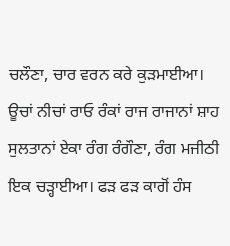ਚਲੌਣਾ, ਚਾਰ ਵਰਨ ਕਰੇ ਕੁੜਮਾਈਆ। ਊਚਾਂ ਨੀਚਾਂ ਰਾਓ ਰੰਕਾਂ ਰਾਜ ਰਾਜਾਨਾਂ ਸ਼ਾਹ ਸੁਲਤਾਨਾਂ ਏਕਾ ਰੰਗ ਰੰਗੌਣਾ, ਰੰਗ ਮਜੀਠੀ ਇਕ ਚੜ੍ਹਾਈਆ। ਫੜ ਫੜ ਕਾਗੋਂ ਹੰਸ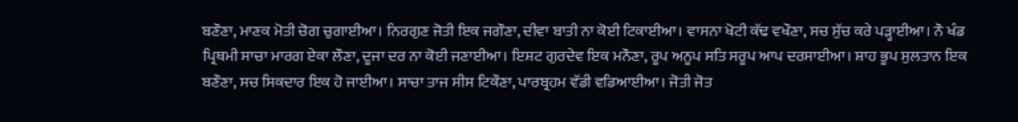ਬਣੌਣਾ, ਮਾਣਕ ਮੋਤੀ ਚੋਗ ਚੁਗਾਈਆ। ਨਿਰਗੁਣ ਜੋਤੀ ਇਕ ਜਗੌਣਾ, ਦੀਵਾ ਬਾਤੀ ਨਾ ਕੋਈ ਟਿਕਾਈਆ। ਵਾਸਨਾ ਖੋਟੀ ਕੱਢ ਵਖੌਣਾ, ਸਚ ਸੁੱਚ ਕਰੇ ਪੜ੍ਹਾਈਆ। ਨੌ ਖੰਡ ਪ੍ਰਿਥਮੀ ਸਾਚਾ ਮਾਰਗ ਏਕਾ ਲੌਣਾ, ਦੂਜਾ ਦਰ ਨਾ ਕੋਈ ਜਣਾਈਆ। ਇਸ਼ਟ ਗੁਰਦੇਵ ਇਕ ਮਨੌਣਾ, ਰੂਪ ਅਨੂਪ ਸਤਿ ਸਰੂਪ ਆਪ ਦਰਸਾਈਆ। ਸ਼ਾਹ ਭੂਪ ਸੁਲਤਾਨ ਇਕ ਬਣੌਣਾ, ਸਚ ਸਿਕਦਾਰ ਇਕ ਹੋ ਜਾਈਆ। ਸਾਚਾ ਤਾਜ ਸੀਸ ਟਿਕੌਣਾ, ਪਾਰਬ੍ਰਹਮ ਵੱਡੀ ਵਡਿਆਈਆ। ਜੋਤੀ ਜੋਤ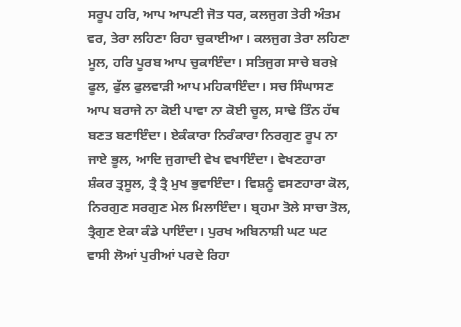ਸਰੂਪ ਹਰਿ, ਆਪ ਆਪਣੀ ਜੋਤ ਧਰ, ਕਲਜੁਗ ਤੇਰੀ ਅੰਤਮ ਵਰ, ਤੇਰਾ ਲਹਿਣਾ ਰਿਹਾ ਚੁਕਾਈਆ। ਕਲਜੁਗ ਤੇਰਾ ਲਹਿਣਾ ਮੂਲ, ਹਰਿ ਪੂਰਬ ਆਪ ਚੁਕਾਇੰਦਾ। ਸਤਿਜੁਗ ਸਾਚੇ ਬਰਖ਼ੇ ਫੂਲ, ਫੁੱਲ ਫੁਲਵਾੜੀ ਆਪ ਮਹਿਕਾਇੰਦਾ। ਸਚ ਸਿੰਘਾਸਣ ਆਪ ਬਰਾਜੇ ਨਾ ਕੋਈ ਪਾਵਾ ਨਾ ਕੋਈ ਚੂਲ, ਸਾਢੇ ਤਿੰਨ ਹੱਥ ਬਣਤ ਬਣਾਇੰਦਾ। ਏਕੰਕਾਰਾ ਨਿਰੰਕਾਰਾ ਨਿਰਗੁਣ ਰੂਪ ਨਾ ਜਾਏ ਭੂਲ, ਆਦਿ ਜੁਗਾਦੀ ਵੇਖ ਵਖਾਇੰਦਾ। ਵੇਖਣਹਾਰਾ ਸ਼ੰਕਰ ਤ੍ਰਸੂਲ, ਤ੍ਰੈ ਤ੍ਰੈ ਮੁਖ ਭੁਵਾਇੰਦਾ। ਵਿਸ਼ਨੂੰ ਵਸਣਹਾਰਾ ਕੋਲ, ਨਿਰਗੁਣ ਸਰਗੁਣ ਮੇਲ ਮਿਲਾਇੰਦਾ। ਬ੍ਰਹਮਾ ਤੋਲੇ ਸਾਚਾ ਤੋਲ, ਤ੍ਰੈਗੁਣ ਏਕਾ ਕੰਡੇ ਪਾਇੰਦਾ। ਪੁਰਖ ਅਬਿਨਾਸ਼ੀ ਘਟ ਘਟ ਵਾਸੀ ਲੋਆਂ ਪੁਰੀਆਂ ਪਰਦੇ ਰਿਹਾ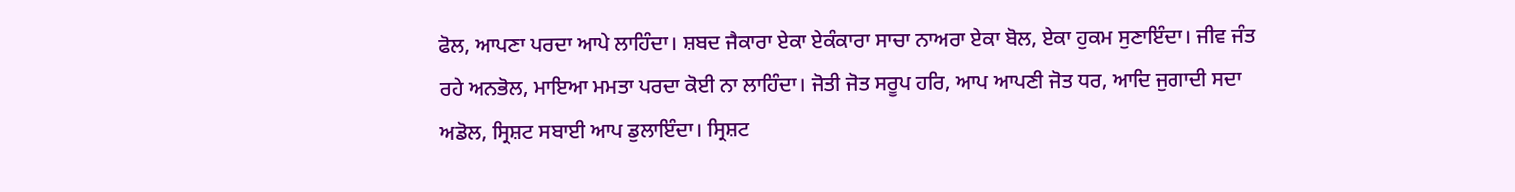ਫੋਲ, ਆਪਣਾ ਪਰਦਾ ਆਪੇ ਲਾਹਿੰਦਾ। ਸ਼ਬਦ ਜੈਕਾਰਾ ਏਕਾ ਏਕੰਕਾਰਾ ਸਾਚਾ ਨਾਅਰਾ ਏਕਾ ਬੋਲ, ਏਕਾ ਹੁਕਮ ਸੁਣਾਇੰਦਾ। ਜੀਵ ਜੰਤ ਰਹੇ ਅਨਭੋਲ, ਮਾਇਆ ਮਮਤਾ ਪਰਦਾ ਕੋਈ ਨਾ ਲਾਹਿੰਦਾ। ਜੋਤੀ ਜੋਤ ਸਰੂਪ ਹਰਿ, ਆਪ ਆਪਣੀ ਜੋਤ ਧਰ, ਆਦਿ ਜੁਗਾਦੀ ਸਦਾ ਅਡੋਲ, ਸ੍ਰਿਸ਼ਟ ਸਬਾਈ ਆਪ ਡੁਲਾਇੰਦਾ। ਸ੍ਰਿਸ਼ਟ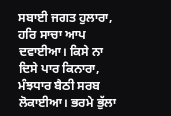ਸਬਾਈ ਜਗਤ ਹੁਲਾਰਾ, ਹਰਿ ਸਾਚਾ ਆਪ ਦਵਾਈਆ। ਕਿਸੇ ਨਾ ਦਿਸੇ ਪਾਰ ਕਿਨਾਰਾ, ਮੰਝਧਾਰ ਬੈਠੀ ਸਰਬ ਲੋਕਾਈਆ। ਭਰਮੇ ਭੁੱਲਾ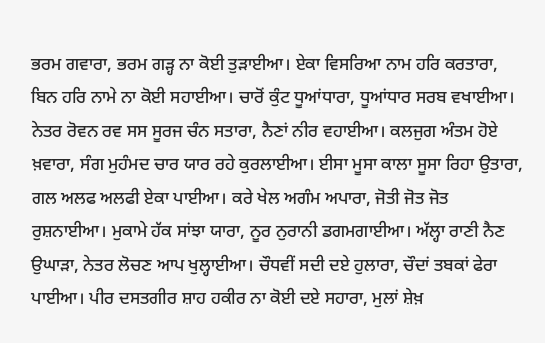ਭਰਮ ਗਵਾਰਾ, ਭਰਮ ਗੜ੍ਹ ਨਾ ਕੋਈ ਤੁੜਾਈਆ। ਏਕਾ ਵਿਸਰਿਆ ਨਾਮ ਹਰਿ ਕਰਤਾਰਾ, ਬਿਨ ਹਰਿ ਨਾਮੇ ਨਾ ਕੋਈ ਸਹਾਈਆ। ਚਾਰੋਂ ਕੁੰਟ ਧੂਆਂਧਾਰਾ, ਧੂਆਂਧਾਰ ਸਰਬ ਵਖਾਈਆ। ਨੇਤਰ ਰੋਵਨ ਰਵ ਸਸ ਸੂਰਜ ਚੰਨ ਸਤਾਰਾ, ਨੈਣਾਂ ਨੀਰ ਵਹਾਈਆ। ਕਲਜੁਗ ਅੰਤਮ ਹੋਏ ਖ਼ਵਾਰਾ, ਸੰਗ ਮੁਹੰਮਦ ਚਾਰ ਯਾਰ ਰਹੇ ਕੁਰਲਾਈਆ। ਈਸਾ ਮੂਸਾ ਕਾਲਾ ਸੂਸਾ ਰਿਹਾ ਉਤਾਰਾ, ਗਲ ਅਲਫ ਅਲਫੀ ਏਕਾ ਪਾਈਆ। ਕਰੇ ਖੇਲ ਅਗੰਮ ਅਪਾਰਾ, ਜੋਤੀ ਜੋਤ ਜੋਤ ਰੁਸ਼ਨਾਈਆ। ਮੁਕਾਮੇ ਹੱਕ ਸਾਂਝਾ ਯਾਰਾ, ਨੂਰ ਨੁਰਾਨੀ ਡਗਮਗਾਈਆ। ਅੱਲ੍ਹਾ ਰਾਣੀ ਨੈਣ ਉਘਾੜਾ, ਨੇਤਰ ਲੋਚਣ ਆਪ ਖੁਲ੍ਹਾਈਆ। ਚੌਧਵੀਂ ਸਦੀ ਦਏ ਹੁਲਾਰਾ, ਚੌਦਾਂ ਤਬਕਾਂ ਫੇਰਾ ਪਾਈਆ। ਪੀਰ ਦਸਤਗੀਰ ਸ਼ਾਹ ਹਕੀਰ ਨਾ ਕੋਈ ਦਏ ਸਹਾਰਾ, ਮੁਲਾਂ ਸ਼ੇਖ਼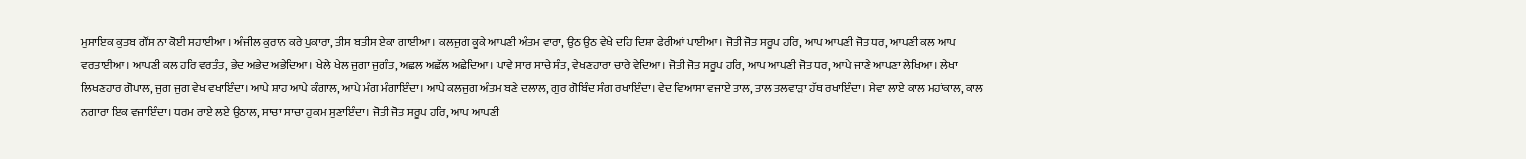ਮੁਸਾਇਕ ਕੁਤਬ ਗੌਂਸ ਨਾ ਕੋਈ ਸਹਾਈਆ । ਅੰਜੀਲ ਕੁਰਾਨ ਕਰੇ ਪੁਕਾਰਾ, ਤੀਸ ਬਤੀਸ ਏਕਾ ਗਾਈਆ। ਕਲਜੁਗ ਕੂਕੇ ਆਪਣੀ ਅੰਤਮ ਵਾਰਾ, ਉਠ ਉਠ ਵੇਖੇ ਦਹਿ ਦਿਸ਼ਾ ਫੇਰੀਆਂ ਪਾਈਆ। ਜੋਤੀ ਜੋਤ ਸਰੂਪ ਹਰਿ, ਆਪ ਆਪਣੀ ਜੋਤ ਧਰ, ਆਪਣੀ ਕਲ ਆਪ ਵਰਤਾਈਆ। ਆਪਣੀ ਕਲ ਹਰਿ ਵਰਤੰਤ, ਭੇਦ ਅਭੇਦ ਅਭੇਦਿਆ। ਖੇਲੇ ਖੇਲ ਜੁਗਾ ਜੁਗੰਤ, ਅਛਲ ਅਛੱਲ ਅਛੇਦਿਆ। ਪਾਵੇ ਸਾਰ ਸਾਚੇ ਸੰਤ, ਵੇਖਣਹਾਰਾ ਚਾਰੇ ਵੇਦਿਆ। ਜੋਤੀ ਜੋਤ ਸਰੂਪ ਹਰਿ, ਆਪ ਆਪਣੀ ਜੋਤ ਧਰ, ਆਪੇ ਜਾਣੇ ਆਪਣਾ ਲੇਖਿਆ। ਲੇਖਾ ਲਿਖਣਹਾਰ ਗੋਪਾਲ, ਜੁਗ ਜੁਗ ਵੇਖ ਵਖਾਇੰਦਾ। ਆਪੇ ਸ਼ਾਹ ਆਪੇ ਕੰਗਾਲ, ਆਪੇ ਮੰਗ ਮੰਗਾਇੰਦਾ। ਆਪੇ ਕਲਜੁਗ ਅੰਤਮ ਬਣੇ ਦਲਾਲ, ਗੁਰ ਗੋਬਿੰਦ ਸੰਗ ਰਖਾਇੰਦਾ। ਵੇਦ ਵਿਆਸਾ ਵਜਾਏ ਤਾਲ, ਤਾਲ ਤਲਵਾੜਾ ਹੱਥ ਰਖਾਇੰਦਾ। ਸੇਵਾ ਲਾਏ ਕਾਲ ਮਹਾਂਕਾਲ, ਕਾਲ ਨਗਾਰਾ ਇਕ ਵਜਾਇੰਦਾ। ਧਰਮ ਰਾਏ ਲਏ ਉਠਾਲ, ਸਾਚਾ ਸਾਚਾ ਹੁਕਮ ਸੁਣਾਇੰਦਾ। ਜੋਤੀ ਜੋਤ ਸਰੂਪ ਹਰਿ, ਆਪ ਆਪਣੀ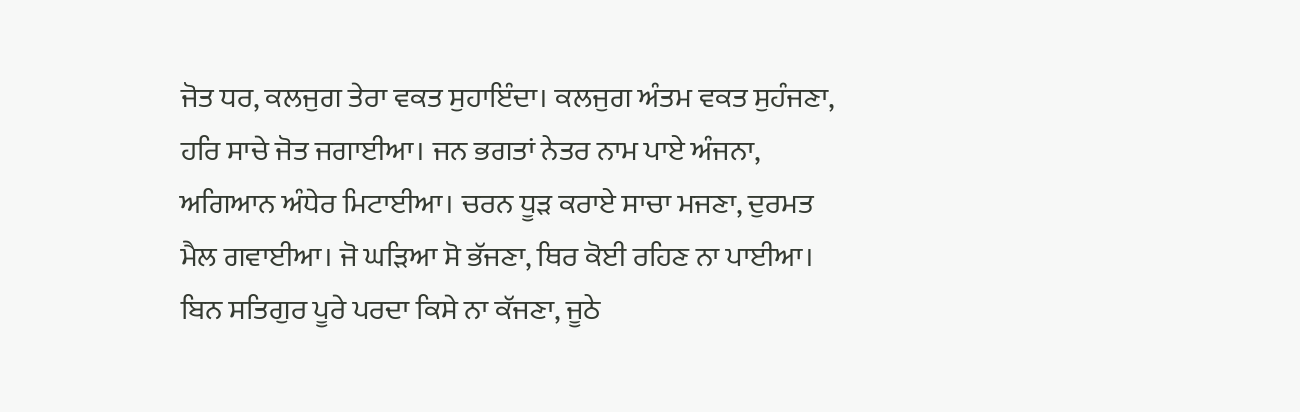ਜੋਤ ਧਰ, ਕਲਜੁਗ ਤੇਰਾ ਵਕਤ ਸੁਹਾਇੰਦਾ। ਕਲਜੁਗ ਅੰਤਮ ਵਕਤ ਸੁਹੰਜਣਾ, ਹਰਿ ਸਾਚੇ ਜੋਤ ਜਗਾਈਆ। ਜਨ ਭਗਤਾਂ ਨੇਤਰ ਨਾਮ ਪਾਏ ਅੰਜਨਾ, ਅਗਿਆਨ ਅੰਧੇਰ ਮਿਟਾਈਆ। ਚਰਨ ਧੂੜ ਕਰਾਏ ਸਾਚਾ ਮਜਣਾ, ਦੁਰਮਤ ਮੈਲ ਗਵਾਈਆ। ਜੋ ਘੜਿਆ ਸੋ ਭੱਜਣਾ, ਥਿਰ ਕੋਈ ਰਹਿਣ ਨਾ ਪਾਈਆ। ਬਿਨ ਸਤਿਗੁਰ ਪੂਰੇ ਪਰਦਾ ਕਿਸੇ ਨਾ ਕੱਜਣਾ, ਜੂਠੇ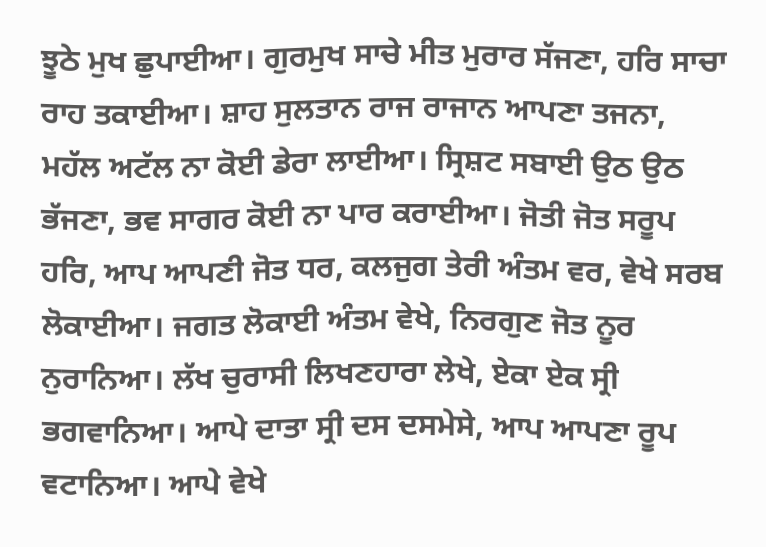ਝੂਠੇ ਮੁਖ ਛੁਪਾਈਆ। ਗੁਰਮੁਖ ਸਾਚੇ ਮੀਤ ਮੁਰਾਰ ਸੱਜਣਾ, ਹਰਿ ਸਾਚਾ ਰਾਹ ਤਕਾਈਆ। ਸ਼ਾਹ ਸੁਲਤਾਨ ਰਾਜ ਰਾਜਾਨ ਆਪਣਾ ਤਜਨਾ, ਮਹੱਲ ਅਟੱਲ ਨਾ ਕੋਈ ਡੇਰਾ ਲਾਈਆ। ਸ੍ਰਿਸ਼ਟ ਸਬਾਈ ਉਠ ਉਠ ਭੱਜਣਾ, ਭਵ ਸਾਗਰ ਕੋਈ ਨਾ ਪਾਰ ਕਰਾਈਆ। ਜੋਤੀ ਜੋਤ ਸਰੂਪ ਹਰਿ, ਆਪ ਆਪਣੀ ਜੋਤ ਧਰ, ਕਲਜੁਗ ਤੇਰੀ ਅੰਤਮ ਵਰ, ਵੇਖੇ ਸਰਬ ਲੋਕਾਈਆ। ਜਗਤ ਲੋਕਾਈ ਅੰਤਮ ਵੇਖੇ, ਨਿਰਗੁਣ ਜੋਤ ਨੂਰ ਨੁਰਾਨਿਆ। ਲੱਖ ਚੁਰਾਸੀ ਲਿਖਣਹਾਰਾ ਲੇਖੇ, ਏਕਾ ਏਕ ਸ੍ਰੀ ਭਗਵਾਨਿਆ। ਆਪੇ ਦਾਤਾ ਸ੍ਰੀ ਦਸ ਦਸਮੇਸੇ, ਆਪ ਆਪਣਾ ਰੂਪ ਵਟਾਨਿਆ। ਆਪੇ ਵੇਖੇ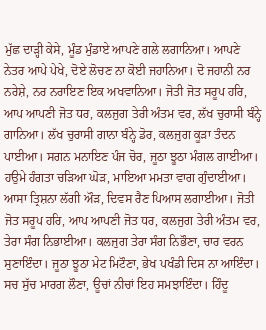ਮੁੱਛ ਦਾੜ੍ਹੀ ਕੇਸੇ, ਮੂੰਡ ਮੁੰਡਾਏ ਆਪਣੇ ਗਲੇ ਲਗਾਨਿਆ। ਆਪਣੇ ਨੇਤਰ ਆਪੇ ਪੇਖੇ, ਦੋਏ ਲੋਚਣ ਨਾ ਕੋਈ ਜਹਾਨਿਆ। ਦੋ ਜਹਾਨੀ ਨਰ ਨਰੇਸ਼ੇ, ਨਰ ਨਰਾਇਣ ਇਕ ਅਖਵਾਨਿਆ। ਜੋਤੀ ਜੋਤ ਸਰੂਪ ਹਰਿ, ਆਪ ਆਪਣੀ ਜੋਤ ਧਰ, ਕਲਜੁਗ ਤੇਰੀ ਅੰਤਮ ਵਰ, ਲੱਖ ਚੁਰਾਸੀ ਬੰਨ੍ਹੇ ਗਾਨਿਆ। ਲੱਖ ਚੁਰਾਸੀ ਗਾਨਾ ਬੰਨ੍ਹੇ ਡੋਰ, ਕਲਜੁਗ ਕੂੜਾ ਤੰਦਨ ਪਾਈਆ। ਸਗਨ ਮਨਾਇਣ ਪੰਜ ਚੋਰ, ਜੂਠਾ ਝੂਠਾ ਮੰਗਲ ਗਾਈਆ। ਹਉਮੇ ਹੰਗਤਾ ਚੜਿਆ ਘੋੜ, ਮਾਇਆ ਮਮਤਾ ਵਾਗ ਗੁੰਦਾਈਆ। ਆਸਾ ਤ੍ਰਿਸ਼ਨਾ ਲੱਗੀ ਔੜ, ਦਿਵਸ ਰੈਣ ਪਿਆਸ ਲਗਾਈਆ। ਜੋਤੀ ਜੋਤ ਸਰੂਪ ਹਰਿ, ਆਪ ਆਪਣੀ ਜੋਤ ਧਰ, ਕਲਜੁਗ ਤੇਰੀ ਅੰਤਮ ਵਰ, ਤੇਰਾ ਸੰਗ ਨਿਭਾਈਆ। ਕਲਜੁਗ ਤੇਰਾ ਸੰਗ ਨਿਭੌਣਾ, ਚਾਰ ਵਰਨ ਸੁਣਾਇੰਦਾ। ਜੂਠਾ ਝੂਠਾ ਮੇਟ ਮਿਟੌਣਾ, ਭੇਖ ਪਖੰਡੀ ਦਿਸ ਨਾ ਆਇੰਦਾ। ਸਚ ਸੁੱਚ ਮਾਰਗ ਲੌਣਾ, ਊਚਾਂ ਨੀਚਾਂ ਇਹ ਸਮਝਾਇੰਦਾ। ਹਿੰਦੂ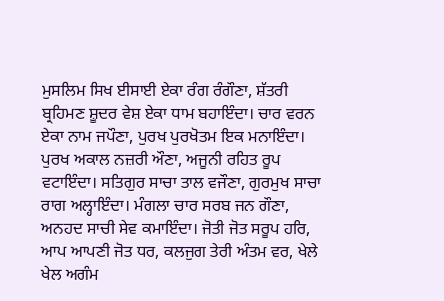ਮੁਸਲਿਮ ਸਿਖ ਈਸਾਈ ਏਕਾ ਰੰਗ ਰੰਗੌਣਾ, ਸ਼ੱਤਰੀ ਬ੍ਰਹਿਮਣ ਸ਼ੂਦਰ ਵੇਸ਼ ਏਕਾ ਧਾਮ ਬਹਾਇੰਦਾ। ਚਾਰ ਵਰਨ ਏਕਾ ਨਾਮ ਜਪੌਣਾ, ਪੁਰਖ ਪੁਰਖੋਤਮ ਇਕ ਮਨਾਇੰਦਾ। ਪੁਰਖ ਅਕਾਲ ਨਜ਼ਰੀ ਔਣਾ, ਅਜੂਨੀ ਰਹਿਤ ਰੂਪ ਵਟਾਇੰਦਾ। ਸਤਿਗੁਰ ਸਾਚਾ ਤਾਲ ਵਜੌਣਾ, ਗੁਰਮੁਖ ਸਾਚਾ ਰਾਗ ਅਲ੍ਹਾਇੰਦਾ। ਮੰਗਲਾ ਚਾਰ ਸਰਬ ਜਨ ਗੌਣਾ, ਅਨਹਦ ਸਾਚੀ ਸੇਵ ਕਮਾਇੰਦਾ। ਜੋਤੀ ਜੋਤ ਸਰੂਪ ਹਰਿ, ਆਪ ਆਪਣੀ ਜੋਤ ਧਰ, ਕਲਜੁਗ ਤੇਰੀ ਅੰਤਮ ਵਰ, ਖੇਲੇ ਖੇਲ ਅਗੰਮ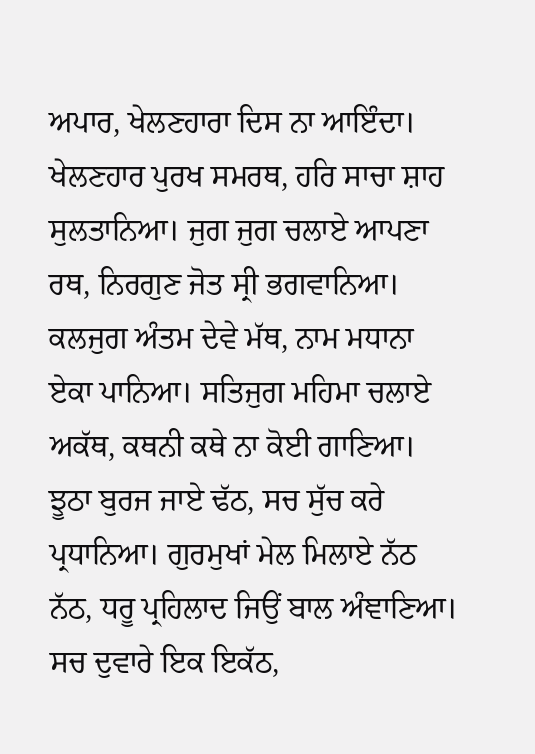ਅਪਾਰ, ਖੇਲਣਹਾਰਾ ਦਿਸ ਨਾ ਆਇੰਦਾ। ਖੇਲਣਹਾਰ ਪੁਰਖ ਸਮਰਥ, ਹਰਿ ਸਾਚਾ ਸ਼ਾਹ ਸੁਲਤਾਨਿਆ। ਜੁਗ ਜੁਗ ਚਲਾਏ ਆਪਣਾ ਰਥ, ਨਿਰਗੁਣ ਜੋਤ ਸ੍ਰੀ ਭਗਵਾਨਿਆ। ਕਲਜੁਗ ਅੰਤਮ ਦੇਵੇ ਮੱਥ, ਨਾਮ ਮਧਾਨਾ ਏਕਾ ਪਾਨਿਆ। ਸਤਿਜੁਗ ਮਹਿਮਾ ਚਲਾਏ ਅਕੱਥ, ਕਥਨੀ ਕਥੇ ਨਾ ਕੋਈ ਗਾਣਿਆ। ਝੂਠਾ ਬੁਰਜ ਜਾਏ ਢੱਠ, ਸਚ ਸੁੱਚ ਕਰੇ ਪ੍ਰਧਾਨਿਆ। ਗੁਰਮੁਖਾਂ ਮੇਲ ਮਿਲਾਏ ਨੱਠ ਨੱਠ, ਧਰੂ ਪ੍ਰਹਿਲਾਦ ਜਿਉਂ ਬਾਲ ਅੰਞਾਣਿਆ। ਸਚ ਦੁਵਾਰੇ ਇਕ ਇਕੱਠ,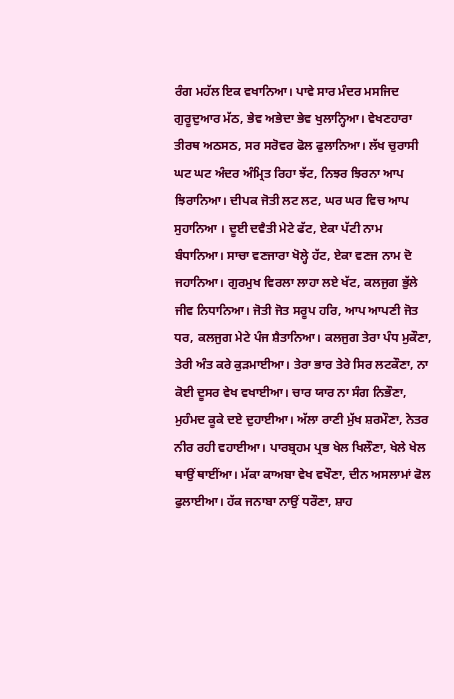ਰੰਗ ਮਹੱਲ ਇਕ ਵਖਾਨਿਆ। ਪਾਵੇ ਸਾਰ ਮੰਦਰ ਮਸਜਿਦ ਗੁਰੂਦੁਆਰ ਮੱਠ, ਭੇਵ ਅਭੇਦਾ ਭੇਵ ਖੁਲਾਨ੍ਹਿਆ। ਵੇਖਣਹਾਰਾ ਤੀਰਥ ਅਠਸਠ, ਸਰ ਸਰੋਵਰ ਫੋਲ ਫੁਲਾਨਿਆ। ਲੱਖ ਚੁਰਾਸੀ ਘਟ ਘਟ ਅੰਦਰ ਅੰਮ੍ਰਿਤ ਰਿਹਾ ਝੱਟ, ਨਿਝਰ ਝਿਰਨਾ ਆਪ ਝਿਰਾਨਿਆ। ਦੀਪਕ ਜੋਤੀ ਲਟ ਲਟ, ਘਰ ਘਰ ਵਿਚ ਆਪ ਸੁਹਾਨਿਆ । ਦੂਈ ਦਵੈਤੀ ਮੇਟੇ ਫੱਟ, ਏਕਾ ਪੱਟੀ ਨਾਮ ਬੰਧਾਨਿਆ। ਸਾਚਾ ਵਣਜਾਰਾ ਖੋਲ੍ਹੇ ਹੱਟ, ਏਕਾ ਵਣਜ ਨਾਮ ਦੋ ਜਹਾਨਿਆ। ਗੁਰਮੁਖ ਵਿਰਲਾ ਲਾਹਾ ਲਏ ਖੱਟ, ਕਲਜੁਗ ਭੁੱਲੇ ਜੀਵ ਨਿਧਾਨਿਆ। ਜੋਤੀ ਜੋਤ ਸਰੂਪ ਹਰਿ, ਆਪ ਆਪਣੀ ਜੋਤ ਧਰ, ਕਲਜੁਗ ਮੇਟੇ ਪੰਜ ਸ਼ੈਤਾਨਿਆ। ਕਲਜੁਗ ਤੇਰਾ ਪੰਧ ਮੁਕੌਣਾ, ਤੇਰੀ ਅੰਤ ਕਰੇ ਕੁੜਮਾਈਆ। ਤੇਰਾ ਭਾਰ ਤੇਰੇ ਸਿਰ ਲਟਕੌਣਾ, ਨਾ ਕੋਈ ਦੂਸਰ ਵੇਖ ਵਖਾਈਆ। ਚਾਰ ਯਾਰ ਨਾ ਸੰਗ ਨਿਭੌਣਾ, ਮੁਹੰਮਦ ਕੂਕੇ ਦਏ ਦੁਹਾਈਆ। ਅੱਲਾ ਰਾਣੀ ਮੁੱਖ ਸ਼ਰਮੌਣਾ, ਨੇਤਰ ਨੀਰ ਰਹੀ ਵਹਾਈਆ। ਪਾਰਬ੍ਰਹਮ ਪ੍ਰਭ ਖੇਲ ਖਿਲੌਣਾ, ਖੇਲੇ ਖੇਲ ਥਾਉਂ ਥਾਈਂਆ। ਮੱਕਾ ਕਾਅਬਾ ਵੇਖ ਵਖੌਣਾ, ਦੀਨ ਅਸਲਾਮਾਂ ਫੋਲ ਫੁਲਾਈਆ। ਹੱਕ ਜਨਾਬਾ ਨਾਉਂ ਧਰੌਣਾ, ਸ਼ਾਹ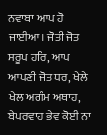ਨਵਾਬਾ ਆਪ ਹੋ ਜਾਈਆ। ਜੋਤੀ ਜੋਤ ਸਰੂਪ ਹਰਿ, ਆਪ ਆਪਣੀ ਜੋਤ ਧਰ, ਖੇਲੇ ਖੇਲ ਅਗੰਮ ਅਥਾਹ, ਬੇਪਰਵਾਹ ਭੇਵ ਕੋਈ ਨਾ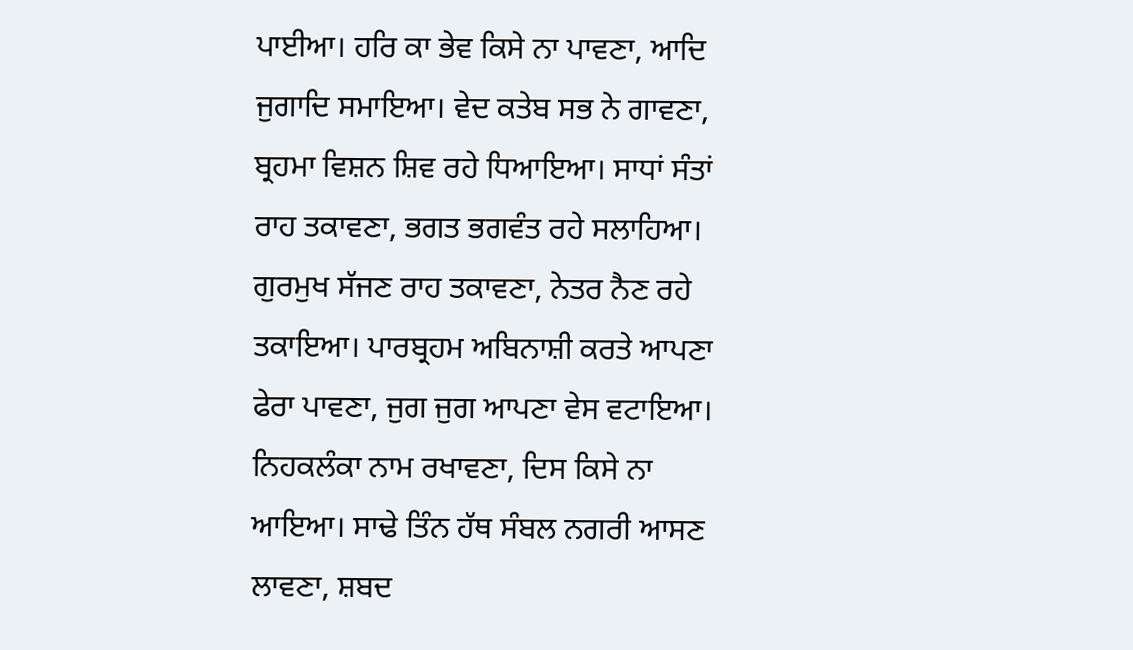ਪਾਈਆ। ਹਰਿ ਕਾ ਭੇਵ ਕਿਸੇ ਨਾ ਪਾਵਣਾ, ਆਦਿ ਜੁਗਾਦਿ ਸਮਾਇਆ। ਵੇਦ ਕਤੇਬ ਸਭ ਨੇ ਗਾਵਣਾ, ਬ੍ਰਹਮਾ ਵਿਸ਼ਨ ਸ਼ਿਵ ਰਹੇ ਧਿਆਇਆ। ਸਾਧਾਂ ਸੰਤਾਂ ਰਾਹ ਤਕਾਵਣਾ, ਭਗਤ ਭਗਵੰਤ ਰਹੇ ਸਲਾਹਿਆ। ਗੁਰਮੁਖ ਸੱਜਣ ਰਾਹ ਤਕਾਵਣਾ, ਨੇਤਰ ਨੈਣ ਰਹੇ ਤਕਾਇਆ। ਪਾਰਬ੍ਰਹਮ ਅਬਿਨਾਸ਼ੀ ਕਰਤੇ ਆਪਣਾ ਫੇਰਾ ਪਾਵਣਾ, ਜੁਗ ਜੁਗ ਆਪਣਾ ਵੇਸ ਵਟਾਇਆ। ਨਿਹਕਲੰਕਾ ਨਾਮ ਰਖਾਵਣਾ, ਦਿਸ ਕਿਸੇ ਨਾ ਆਇਆ। ਸਾਢੇ ਤਿੰਨ ਹੱਥ ਸੰਬਲ ਨਗਰੀ ਆਸਣ ਲਾਵਣਾ, ਸ਼ਬਦ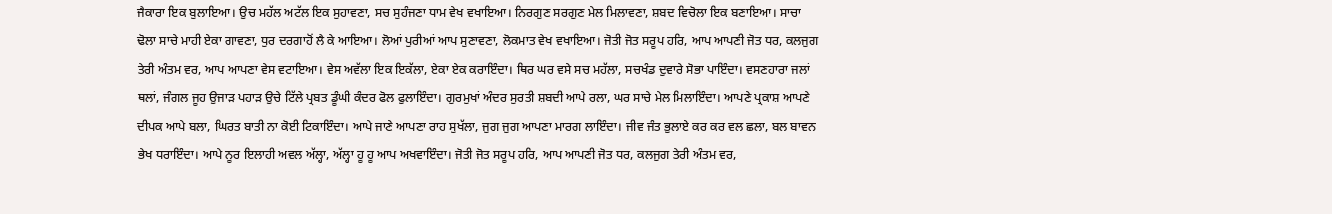ਜੈਕਾਰਾ ਇਕ ਬੁਲਾਇਆ। ਉਚ ਮਹੱਲ ਅਟੱਲ ਇਕ ਸੁਹਾਵਣਾ, ਸਚ ਸੁਹੰਜਣਾ ਧਾਮ ਵੇਖ ਵਖਾਇਆ। ਨਿਰਗੁਣ ਸਰਗੁਣ ਮੇਲ ਮਿਲਾਵਣਾ, ਸ਼ਬਦ ਵਿਚੋਲਾ ਇਕ ਬਣਾਇਆ। ਸਾਚਾ ਢੋਲਾ ਸਾਚੇ ਮਾਹੀ ਏਕਾ ਗਾਵਣਾ, ਧੁਰ ਦਰਗਾਹੋਂ ਲੈ ਕੇ ਆਇਆ। ਲੋਆਂ ਪੁਰੀਆਂ ਆਪ ਸੁਣਾਵਣਾ, ਲੋਕਮਾਤ ਵੇਖ ਵਖਾਇਆ। ਜੋਤੀ ਜੋਤ ਸਰੂਪ ਹਰਿ, ਆਪ ਆਪਣੀ ਜੋਤ ਧਰ, ਕਲਜੁਗ ਤੇਰੀ ਅੰਤਮ ਵਰ, ਆਪ ਆਪਣਾ ਵੇਸ ਵਟਾਇਆ। ਵੇਸ ਅਵੱਲਾ ਇਕ ਇਕੱਲਾ, ਏਕਾ ਏਕ ਕਰਾਇੰਦਾ। ਥਿਰ ਘਰ ਵਸੇ ਸਚ ਮਹੱਲਾ, ਸਚਖੰਡ ਦੁਵਾਰੇ ਸੋਭਾ ਪਾਇੰਦਾ। ਵਸਣਹਾਰਾ ਜਲਾਂ ਥਲਾਂ, ਜੰਗਲ ਜੂਹ ਉਜਾੜ ਪਹਾੜ ਉਚੇ ਟਿੱਲੇ ਪ੍ਰਬਤ ਡੂੰਘੀ ਕੰਦਰ ਫੋਲ ਫੁਲਾਇੰਦਾ। ਗੁਰਮੁਖਾਂ ਅੰਦਰ ਸੁਰਤੀ ਸ਼ਬਦੀ ਆਪੇ ਰਲਾ, ਘਰ ਸਾਚੇ ਮੇਲ ਮਿਲਾਇੰਦਾ। ਆਪਣੇ ਪ੍ਰਕਾਸ਼ ਆਪਣੇ ਦੀਪਕ ਆਪੇ ਬਲਾ, ਘਿਰਤ ਬਾਤੀ ਨਾ ਕੋਈ ਟਿਕਾਇੰਦਾ। ਆਪੇ ਜਾਣੇ ਆਪਣਾ ਰਾਹ ਸੁਖੱਲਾ, ਜੁਗ ਜੁਗ ਆਪਣਾ ਮਾਰਗ ਲਾਇੰਦਾ। ਜੀਵ ਜੰਤ ਭੁਲਾਏ ਕਰ ਕਰ ਵਲ ਛਲਾ, ਬਲ ਬਾਵਨ ਭੇਖ ਧਰਾਇੰਦਾ। ਆਪੇ ਨੂਰ ਇਲਾਹੀ ਅਵਲ ਅੱਲ੍ਹਾ, ਅੱਲ੍ਹਾ ਹੂ ਹੂ ਆਪ ਅਖਵਾਇੰਦਾ। ਜੋਤੀ ਜੋਤ ਸਰੂਪ ਹਰਿ, ਆਪ ਆਪਣੀ ਜੋਤ ਧਰ, ਕਲਜੁਗ ਤੇਰੀ ਅੰਤਮ ਵਰ,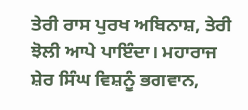ਤੇਰੀ ਰਾਸ ਪੁਰਖ ਅਬਿਨਾਸ਼, ਤੇਰੀ ਝੋਲੀ ਆਪੇ ਪਾਇੰਦਾ। ਮਹਾਰਾਜ ਸ਼ੇਰ ਸਿੰਘ ਵਿਸ਼ਨੂੰ ਭਗਵਾਨ,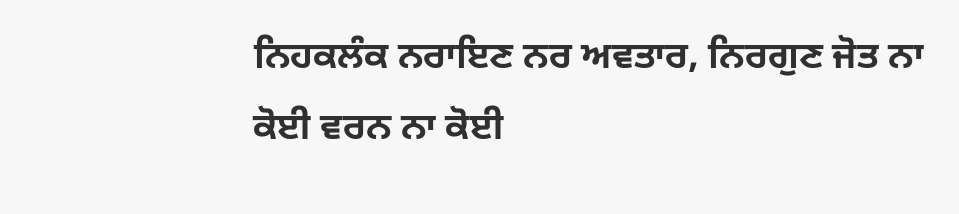ਨਿਹਕਲੰਕ ਨਰਾਇਣ ਨਰ ਅਵਤਾਰ, ਨਿਰਗੁਣ ਜੋਤ ਨਾ ਕੋਈ ਵਰਨ ਨਾ ਕੋਈ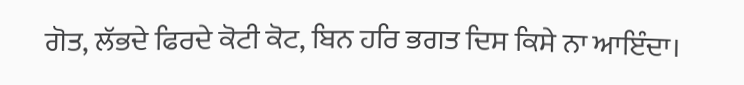ਗੋਤ, ਲੱਭਦੇ ਫਿਰਦੇ ਕੋਟੀ ਕੋਟ, ਬਿਨ ਹਰਿ ਭਗਤ ਦਿਸ ਕਿਸੇ ਨਾ ਆਇੰਦਾ।